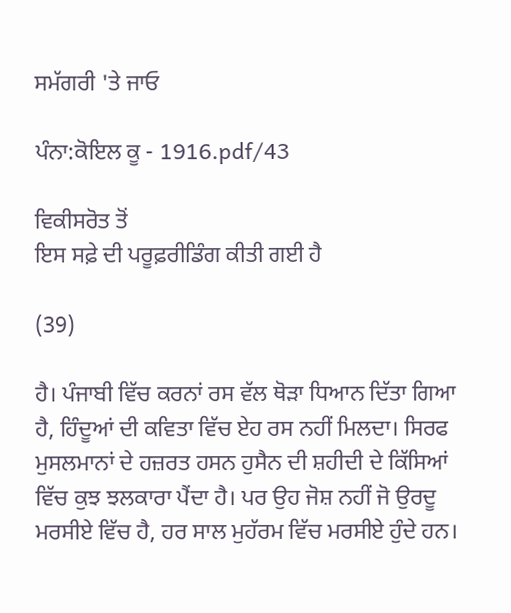ਸਮੱਗਰੀ 'ਤੇ ਜਾਓ

ਪੰਨਾ:ਕੋਇਲ ਕੂ - 1916.pdf/43

ਵਿਕੀਸਰੋਤ ਤੋਂ
ਇਸ ਸਫ਼ੇ ਦੀ ਪਰੂਫ਼ਰੀਡਿੰਗ ਕੀਤੀ ਗਈ ਹੈ

(39)

ਹੈ। ਪੰਜਾਬੀ ਵਿੱਚ ਕਰਨਾਂ ਰਸ ਵੱਲ ਥੋੜਾ ਧਿਆਨ ਦਿੱਤਾ ਗਿਆ ਹੈ, ਹਿੰਦੂਆਂ ਦੀ ਕਵਿਤਾ ਵਿੱਚ ਏਹ ਰਸ ਨਹੀਂ ਮਿਲਦਾ। ਸਿਰਫ ਮੁਸਲਮਾਨਾਂ ਦੇ ਹਜ਼ਰਤ ਹਸਨ ਹੁਸੈਨ ਦੀ ਸ਼ਹੀਦੀ ਦੇ ਕਿੱਸਿਆਂ ਵਿੱਚ ਕੁਝ ਝਲਕਾਰਾ ਪੈਂਦਾ ਹੈ। ਪਰ ਉਹ ਜੋਸ਼ ਨਹੀਂ ਜੋ ਉਰਦੂ ਮਰਸੀਏ ਵਿੱਚ ਹੈ, ਹਰ ਸਾਲ ਮੁਹੱਰਮ ਵਿੱਚ ਮਰਸੀਏ ਹੁੰਦੇ ਹਨ।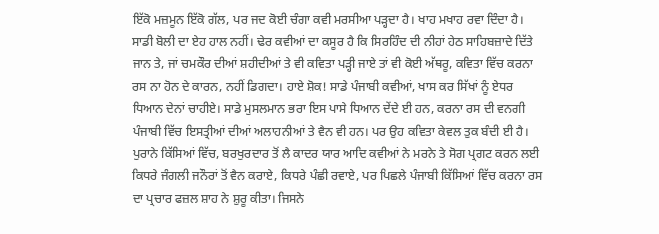ਇੱਕੋ ਮਜ਼ਮੂਨ ਇੱਕੋ ਗੱਲ, ਪਰ ਜਦ ਕੋਈ ਚੰਗਾ ਕਵੀ ਮਰਸੀਆ ਪੜ੍ਹਦਾ ਹੈ। ਖਾਹ ਮਖਾਹ ਰਵਾ ਦਿੰਦਾ ਹੈ। ਸਾਡੀ ਬੋਲੀ ਦਾ ਏਹ ਹਾਲ ਨਹੀਂ। ਢੇਰ ਕਵੀਆਂ ਦਾ ਕਸੂਰ ਹੈ ਕਿ ਸਿਰਹਿੰਦ ਦੀ ਨੀਹਾਂ ਹੇਠ ਸਾਹਿਬਜ਼ਾਦੇ ਦਿੱਤੇ ਜਾਨ ਤੇ, ਜਾਂ ਚਮਕੌਰ ਦੀਆਂ ਸ਼ਹੀਦੀਆਂ ਤੇ ਵੀ ਕਵਿਤਾ ਪੜ੍ਹੀ ਜਾਏ ਤਾਂ ਵੀ ਕੋਈ ਅੱਥਰੂ, ਕਵਿਤਾ ਵਿੱਚ ਕਰਨਾ ਰਸ ਨਾ ਹੋਨ ਦੇ ਕਾਰਨ, ਨਹੀਂ ਡਿਗਦਾ। ਹਾਏ ਸ਼ੋਕ! ਸਾਡੇ ਪੰਜਾਬੀ ਕਵੀਆਂ, ਖਾਸ ਕਰ ਸਿੱਖਾਂ ਨੂੰ ਏਧਰ ਧਿਆਨ ਦੇਨਾਂ ਚਾਹੀਏ। ਸਾਡੇ ਮੁਸਲਮਾਨ ਭਰਾ ਇਸ ਪਾਸੇ ਧਿਆਨ ਦੇਂਦੇ ਈ ਹਨ, ਕਰਨਾ ਰਸ ਦੀ ਵਨਗੀ ਪੰਜਾਬੀ ਵਿੱਚ ਇਸਤ੍ਰੀਆਂ ਦੀਆਂ ਅਲਾਹਨੀਆਂ ਤੇ ਵੈਨ ਵੀ ਹਨ। ਪਰ ਉਹ ਕਵਿਤਾ ਕੇਵਲ ਤੁਕ ਬੰਦੀ ਈ ਹੈ। ਪੁਰਾਨੇ ਕਿੱਸਿਆਂ ਵਿੱਚ, ਬਰਖੁਰਦਾਰ ਤੋਂ ਲੈ ਕਾਦਰ ਯਾਰ ਆਦਿ ਕਵੀਆਂ ਨੇ ਮਰਨੇ ਤੇ ਸੋਗ ਪ੍ਰਗਟ ਕਰਨ ਲਈ ਕਿਧਰੇ ਜੰਗਲੀ ਜਨੌਰਾਂ ਤੋਂ ਵੈਨ ਕਰਾਏ, ਕਿਧਰੇ ਪੰਛੀ ਰਵਾਏ, ਪਰ ਪਿਛਲੇ ਪੰਜਾਬੀ ਕਿੱਸਿਆਂ ਵਿੱਚ ਕਰਨਾ ਰਸ ਦਾ ਪ੍ਰਚਾਰ ਫਜ਼ਲ ਸ਼ਾਹ ਨੇ ਸ਼ੁਰੂ ਕੀਤਾ। ਜਿਸਨੇ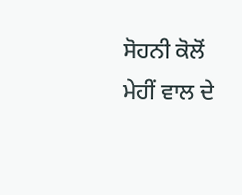ਸੋਹਨੀ ਕੋਲੋਂ ਮੇਹੀਂ ਵਾਲ ਦੇ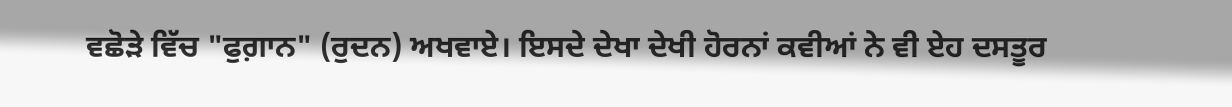ਵਛੋੜੇ ਵਿੱਚ "ਫੁਗ਼ਾਨ" (ਰੁਦਨ) ਅਖਵਾਏ। ਇਸਦੇ ਦੇਖਾ ਦੇਖੀ ਹੋਰਨਾਂ ਕਵੀਆਂ ਨੇ ਵੀ ਏਹ ਦਸਤੂਰ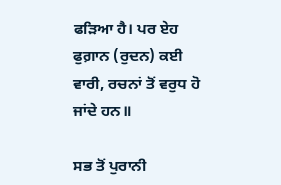ਫੜਿਆ ਹੈ। ਪਰ ਏਹ ਫੁਗ਼ਾਨ (ਰੁਦਨ) ਕਈ ਵਾਰੀ, ਰਚਨਾਂ ਤੋਂ ਵਰੁਧ ਹੋ ਜਾਂਦੇ ਹਨ॥

ਸਭ ਤੋਂ ਪੁਰਾਨੀ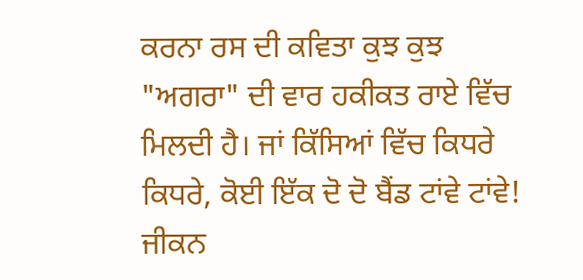ਕਰਨਾ ਰਸ ਦੀ ਕਵਿਤਾ ਕੁਝ ਕੁਝ "ਅਗਰਾ" ਦੀ ਵਾਰ ਹਕੀਕਤ ਰਾਏ ਵਿੱਚ ਮਿਲਦੀ ਹੈ। ਜਾਂ ਕਿੱਸਿਆਂ ਵਿੱਚ ਕਿਧਰੇ ਕਿਧਰੇ, ਕੋਈ ਇੱਕ ਦੋ ਦੋ ਬੈਂਡ ਟਾਂਵੇ ਟਾਂਵੇ! ਜੀਕਨ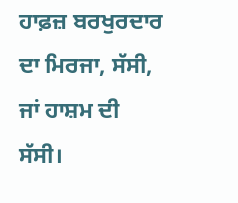ਹਾਫ਼ਜ਼ ਬਰਖੁਰਦਾਰ ਦਾ ਮਿਰਜਾ, ਸੱਸੀ, ਜਾਂ ਹਾਸ਼ਮ ਦੀ ਸੱਸੀ।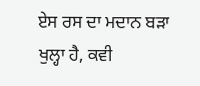ਏਸ ਰਸ ਦਾ ਮਦਾਨ ਬੜਾ ਖੁਲ੍ਹਾ ਹੈ, ਕਵੀ